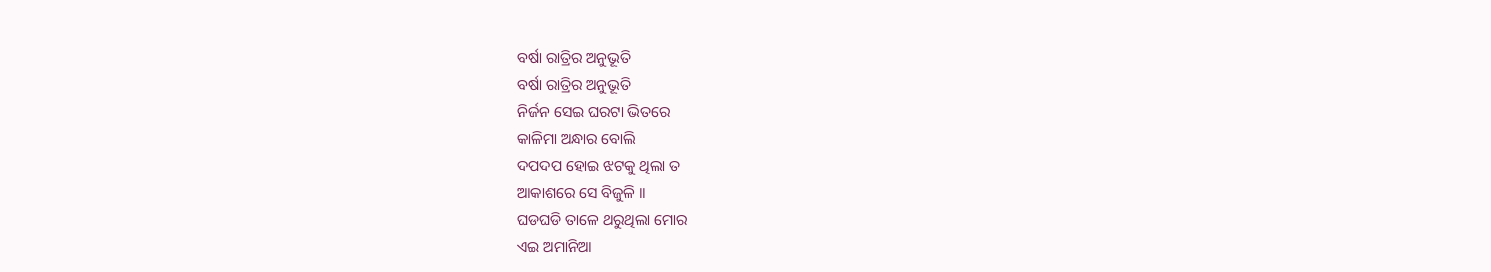ବର୍ଷା ରାତ୍ରିର ଅନୁଭୂତି
ବର୍ଷା ରାତ୍ରିର ଅନୁଭୂତି
ନିର୍ଜନ ସେଇ ଘରଟା ଭିତରେ
କାଳିମା ଅନ୍ଧାର ବୋଲି
ଦପଦପ ହୋଇ ଝଟକୁ ଥିଲା ତ
ଆକାଶରେ ସେ ବିଜୁଳି ।।
ଘଡଘଡି ତାଳେ ଥରୁଥିଲା ମୋର
ଏଇ ଅମାନିଆ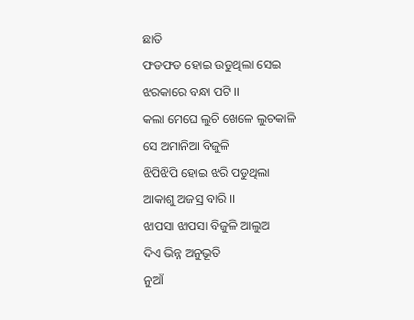ଛାତି
ଫଡଫଡ ହୋଇ ଉଡୁଥିଲା ସେଇ
ଝରକାରେ ବନ୍ଧା ପଟି ।।
କଲା ମେଘେ ଲୁଚି ଖେଳେ ଲୁଚକାଳି
ସେ ଅମାନିଆ ବିଜୁଳି
ଝିପିଝିପି ହୋଇ ଝରି ପଡୁଥିଲା
ଆକାଶୁ ଅଜସ୍ର ବାରି ।।
ଝାପସା ଝାପସା ବିଜୁଳି ଆଲୁଅ
ଦିଏ ଭିନ୍ନ ଅନୁଭୂତି
ନୁଆଁ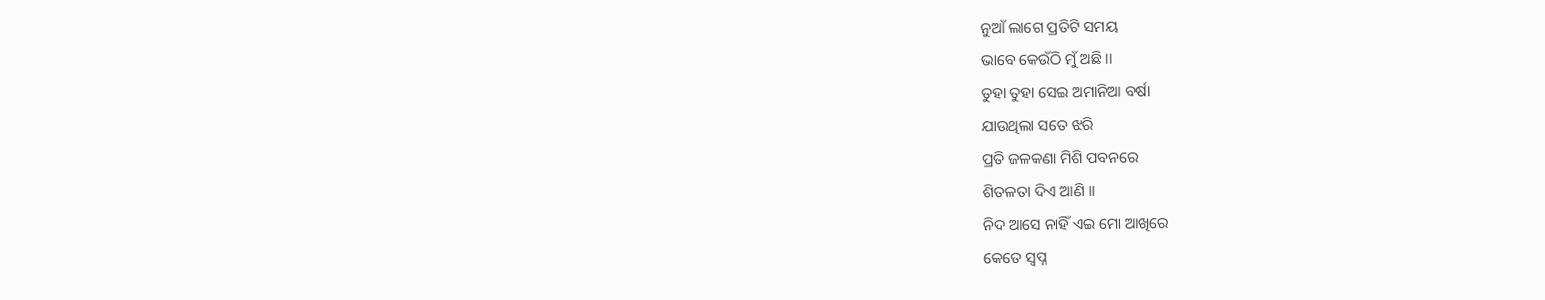ନୁଆଁ ଲାଗେ ପ୍ରତିଟି ସମୟ
ଭାବେ କେଉଁଠି ମୁଁ ଅଛି ।।
ତୁହା ତୁହା ସେଇ ଅମାନିଆ ବର୍ଷା
ଯାଉଥିଲା ସତେ ଝରି
ପ୍ରତି ଜଳକଣା ମିଶି ପବନରେ
ଶିତଳତା ଦିଏ ଆଣି ।।
ନିଦ ଆସେ ନାହିଁ ଏଇ ମୋ ଆଖିରେ
କେତେ ସ୍ଵପ୍ନ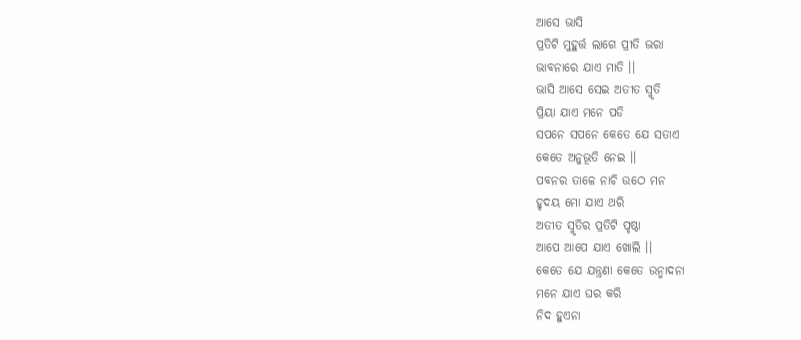ଆସେ ଭାସି
ପ୍ରତିଟି ମୁହୁର୍ତ୍ତ ଲାଗେ ପ୍ରୀତି ଭରା
ଭାବନାରେ ଯାଏ ମାତି ।।
ଭାସି ଆସେ ସେଇ ଅତୀତ ସ୍ମୃତି
ପ୍ରିୟା ଯାଏ ମନେ ପଡି
ସପନେ ସପନେ କେତେ ଯେ ସତାଏ
କେତେ ଅନୁଭୂତି ନେଇ ।।
ପବନର ତାଳେ ନାଚି ଉଠେ ମନ
ହୃଦୟ ମୋ ଯାଏ ଥରି
ଅତୀତ ସ୍ମୃତିର ପ୍ରତିଟି ପୃଷ୍ଠା
ଆପେ ଆପେ ଯାଏ ଖୋଲି ।।
କେତେ ଯେ ଯନ୍ତ୍ରଣା କେତେ ଉନ୍ମାଦନା
ମନେ ଯାଏ ଘର କରି
ନିଦ ହୁଏନା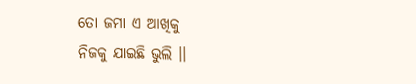ତୋ ଜମା ଏ ଆଖିକୁ
ନିଜକୁ ଯାଇଛି ଭୁଲି ।।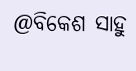@ବିକେଶ ସାହୁ